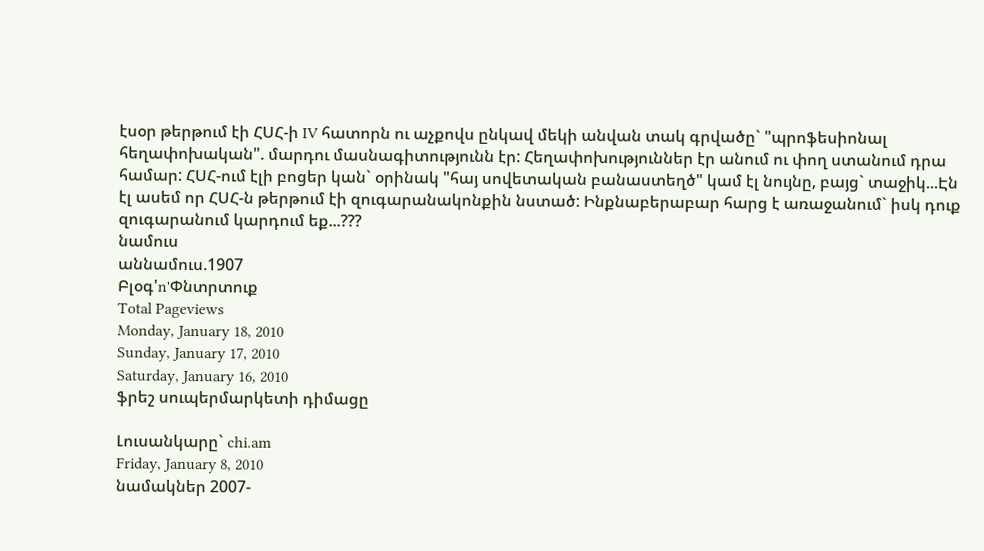էսօր թերթում էի ՀՍՀ-ի IV հատորն ու աչքովս ընկավ մեկի անվան տակ գրվածը` "պրոֆեսիոնալ հեղափոխական". մարդու մասնագիտությունն էր: Հեղափոխություններ էր անում ու փող ստանում դրա համար: ՀՍՀ-ում էլի բոցեր կան` օրինակ "հայ սովետական բանաստեղծ" կամ էլ նույնը, բայց` տաջիկ...Էն էլ ասեմ որ ՀՍՀ-ն թերթում էի զուգարանակոնքին նստած: Ինքնաբերաբար հարց է առաջանում` իսկ դուք զուգարանում կարդում եք...???
նամուս
աննամուս.1907
Բլօգ'n'Փնտրտուք
Total Pageviews
Monday, January 18, 2010
Sunday, January 17, 2010
Saturday, January 16, 2010
ֆրեշ սուպերմարկետի դիմացը

Լուսանկարը` chi.am
Friday, January 8, 2010
նամակներ 2007-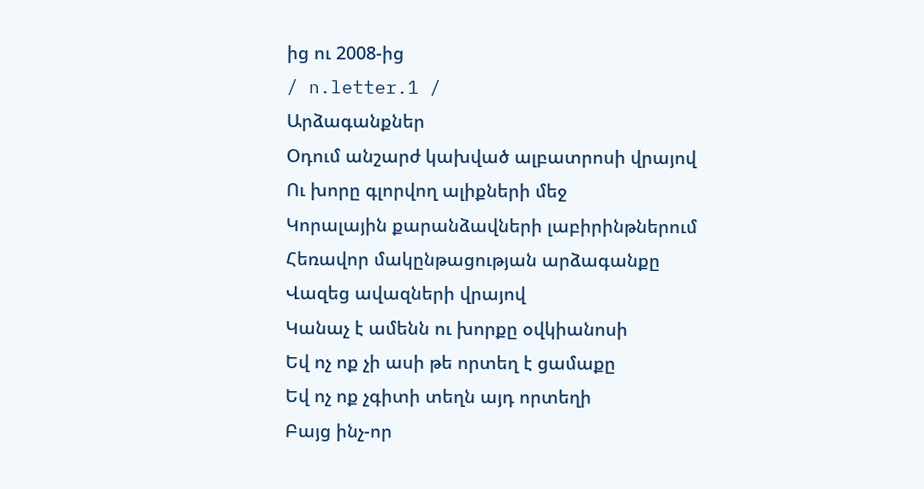ից ու 2008-ից
/ n.letter.1 /
Արձագանքներ
Օդում անշարժ կախված ալբատրոսի վրայով
Ու խորը գլորվող ալիքների մեջ
Կորալային քարանձավների լաբիրինթներում
Հեռավոր մակընթացության արձագանքը
Վազեց ավազների վրայով
Կանաչ է ամենն ու խորքը օվկիանոսի
Եվ ոչ ոք չի ասի թե որտեղ է ցամաքը
Եվ ոչ ոք չգիտի տեղն այդ որտեղի
Բայց ինչ-որ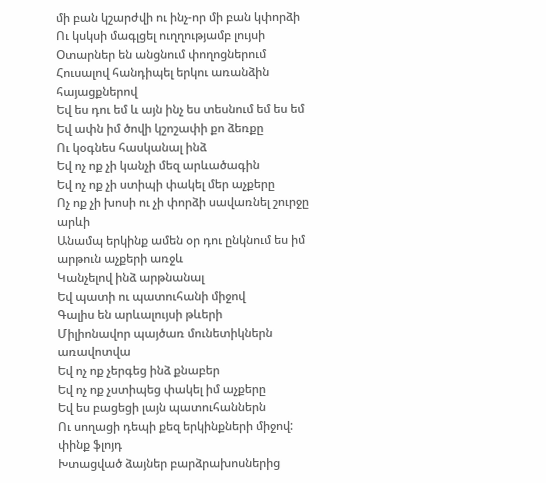մի բան կշարժվի ու ինչ-որ մի բան կփորձի
Ու կսկսի մագլցել ուղղությամբ լույսի
Օտարներ են անցնում փողոցներում
Հուսալով հանդիպել երկու առանձին հայացքներով
Եվ ես դու եմ և այն ինչ ես տեսնում եմ ես եմ
Եվ ափն իմ ծովի կշոշափի քո ձեռքը
Ու կօգնես հասկանալ ինձ
Եվ ոչ ոք չի կանչի մեզ արևածագին
Եվ ոչ ոք չի ստիպի փակել մեր աչքերը
Ոչ ոք չի խոսի ու չի փորձի սավառնել շուրջը արևի
Անամպ երկինք ամեն օր դու ընկնում ես իմ արթուն աչքերի առջև
Կանչելով ինձ արթնանալ
Եվ պատի ու պատուհանի միջով
Գալիս են արևալույսի թևերի
Միլիոնավոր պայծառ մունետիկներն առավոտվա
Եվ ոչ ոք չերգեց ինձ քնաբեր
Եվ ոչ ոք չստիպեց փակել իմ աչքերը
Եվ ես բացեցի լայն պատուհաններն
Ու սողացի դեպի քեզ երկինքների միջով:
փինք ֆլոյդ
Խտացված ձայներ բարձրախոսներից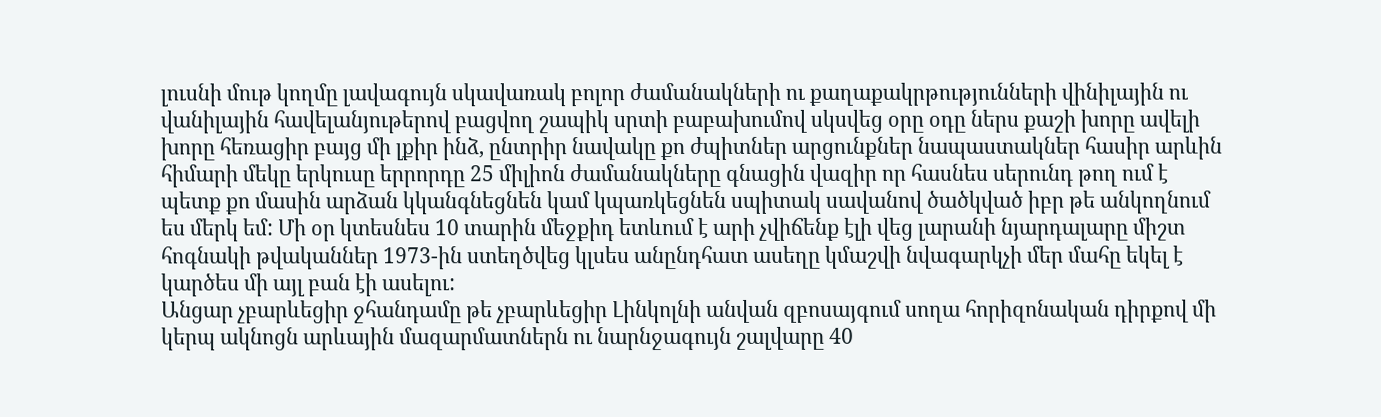լուսնի մութ կողմը լավագույն սկավառակ բոլոր ժամանակների ու քաղաքակրթությունների վինիլային ու վանիլային հավելանյութերով բացվող շապիկ սրտի բաբախումով սկսվեց օրը օդը ներս քաշի խորը ավելի խորը հեռացիր բայց մի լքիր ինձ, ընտրիր նավակը քո ժպիտներ արցունքներ նապաստակներ հասիր արևին հիմարի մեկը երկուսը երրորդը 25 միլիոն ժամանակները գնացին վազիր որ հասնես սերունդ թող ում է պետք քո մասին արձան կկանգնեցնեն կամ կպառկեցնեն սպիտակ սավանով ծածկված իբր թե անկողնում ես մերկ եմ: Մի օր կտեսնես 10 տարին մեջքիդ ետևում է արի չվիճենք էլի վեց լարանի նյարդալարը միշտ հոգնակի թվականներ 1973-ին ստեղծվեց կլսես անընդհատ ասեղը կմաշվի նվագարկչի մեր մահը եկել է կարծես մի այլ բան էի ասելու:
Անցար չբարևեցիր ջհանդամը թե չբարևեցիր Լինկոլնի անվան զբոսայգում սողա հորիզոնական դիրքով մի կերպ ակնոցն արևային մազարմատներն ու նարնջագույն շալվարը 40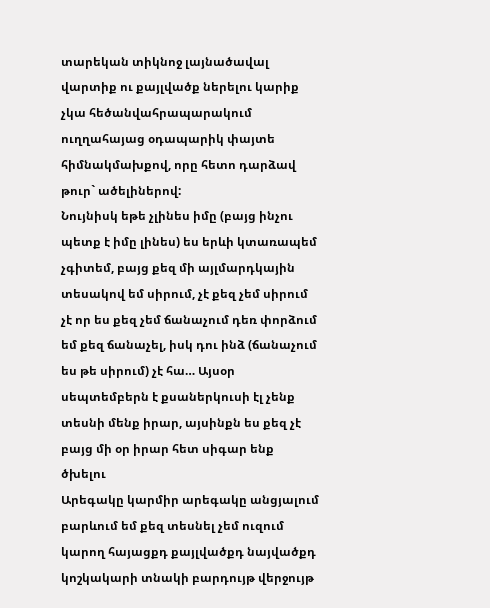տարեկան տիկնոջ լայնածավալ վարտիք ու քայլվածք ներելու կարիք չկա հեծանվահրապարակում ուղղահայաց օդապարիկ փայտե հիմնակմախքով, որը հետո դարձավ թուր` ածելիներով:
Նույնիսկ եթե չլինես իմը (բայց ինչու պետք է իմը լինես) ես երևի կտառապեմ չգիտեմ, բայց քեզ մի այլմարդկային տեսակով եմ սիրում, չէ քեզ չեմ սիրում չէ որ ես քեզ չեմ ճանաչում դեռ փորձում եմ քեզ ճանաչել, իսկ դու ինձ (ճանաչում ես թե սիրում) չէ հա… Այսօր սեպտեմբերն է քսաներկուսի էլ չենք տեսնի մենք իրար, այսինքն ես քեզ չէ բայց մի օր իրար հետ սիգար ենք ծխելու
Արեգակը կարմիր արեգակը անցյալում բարևում եմ քեզ տեսնել չեմ ուզում կարող հայացքդ քայլվածքդ նայվածքդ կոշկակարի տնակի բարդույթ վերջույթ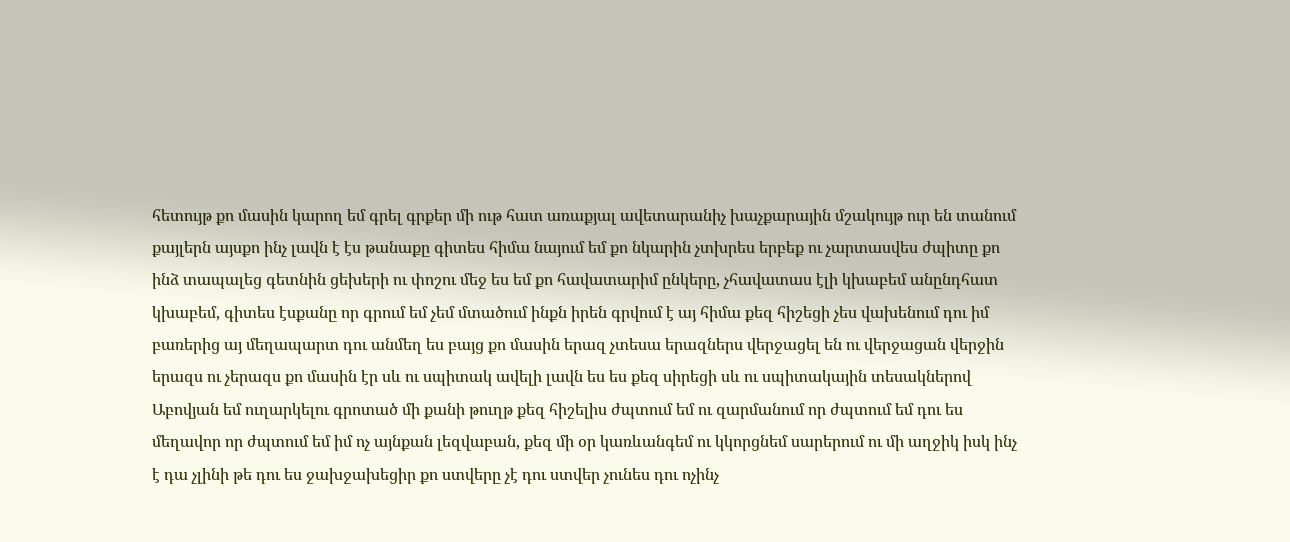հետույթ քո մասին կարող եմ գրել գրքեր մի ութ հատ առաքյալ ավետարանիչ խաչքարային մշակույթ ուր են տանում քայլերն այսքո ինչ լավն է էս թանաքը գիտես հիմա նայում եմ քո նկարին չտխրես երբեք ու չարտասվես ժպիտը քո ինձ տապալեց գետնին ցեխերի ու փոշու մեջ ես եմ քո հավատարիմ ընկերը, չհավատաս էլի կխաբեմ անընդհատ կխաբեմ, գիտես էսքանը որ գրում եմ չեմ մտածում ինքն իրեն գրվում է այ հիմա քեզ հիշեցի չես վախենում դու իմ բառերից այ մեղապարտ դու անմեղ ես բայց քո մասին երազ չտեսա երազներս վերջացել են ու վերջացան վերջին երազս ու չերազս քո մասին էր սև ու սպիտակ ավելի լավն ես ես քեզ սիրեցի սև ու սպիտակային տեսակներով Աբովյան եմ ուղարկելու գրոտած մի քանի թուղթ քեզ հիշելիս ժպտում եմ ու զարմանում որ ժպտում եմ դու ես մեղավոր որ ժպտում եմ իմ ոչ այնքան լեզվաբան, քեզ մի օր կառևանգեմ ու կկորցնեմ սարերում ու մի աղջիկ իսկ ինչ է դա չլինի թե դու ես ջախջախեցիր քո ստվերը չէ դու ստվեր չունես դու ոչինչ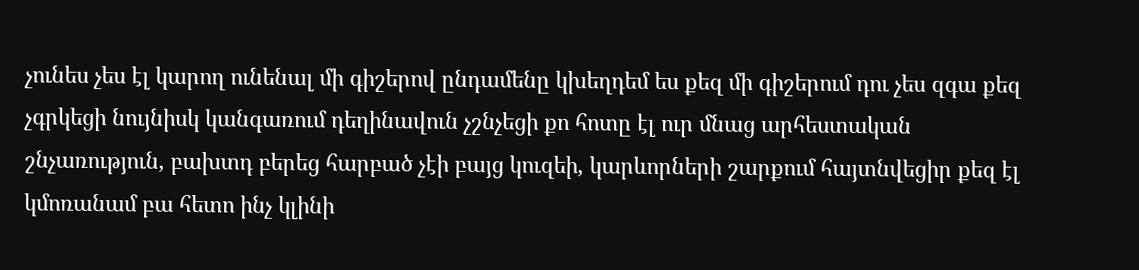չունես չես էլ կարող ունենալ մի գիշերով ընդամենը կխեղդեմ ես քեզ մի գիշերում դու չես զգա քեզ չգրկեցի նույնիսկ կանգառում դեղինավուն չշնչեցի քո հոտը էլ ուր մնաց արհեստական շնչառություն, բախտդ բերեց հարբած չէի բայց կուզեի, կարևորների շարքում հայտնվեցիր քեզ էլ կմոռանամ բա հետո ինչ կլինի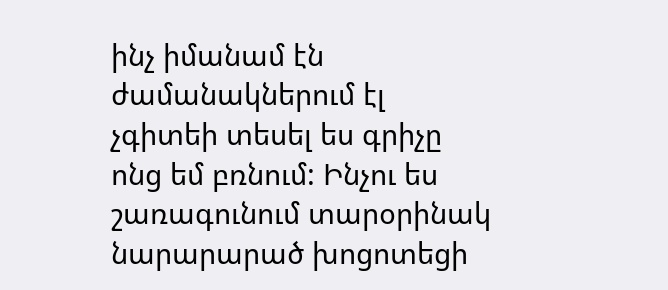ինչ իմանամ էն ժամանակներում էլ չգիտեի տեսել ես գրիչը ոնց եմ բռնում: Ինչու ես շառագունում տարօրինակ նարարարած խոցոտեցի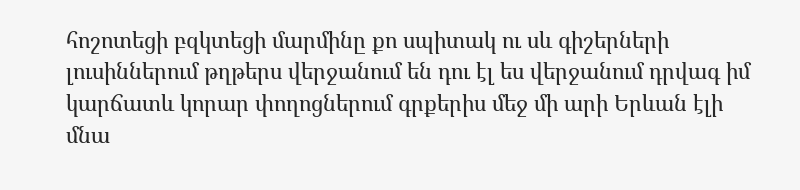հոշոտեցի բզկտեցի մարմինը քո սպիտակ ու սև գիշերների լուսիններում թղթերս վերջանում են դու էլ ես վերջանում դրվագ իմ կարճատև կորար փողոցներում գրքերիս մեջ մի արի Երևան էլի մնա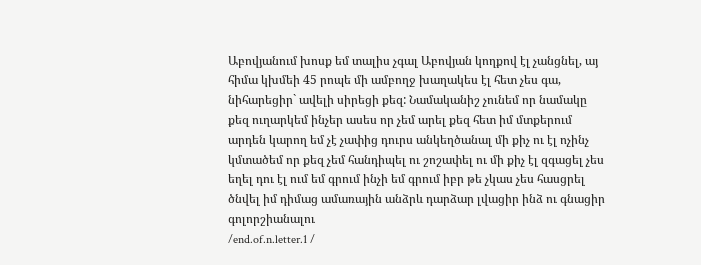Աբովյանում խոսք եմ տալիս չգալ Աբովյան կողքով էլ չանցնել, այ հիմա կխմեի 45 րոպե մի ամբողջ խաղակես էլ հետ չես գա, նիհարեցիր` ավելի սիրեցի քեզ: Նամականիշ չունեմ որ նամակը քեզ ուղարկեմ ինչեր ասես որ չեմ արել քեզ հետ իմ մտքերում արդեն կարող եմ չէ չափից դուրս անկեղծանալ մի քիչ ու էլ ոչինչ կմտածեմ որ քեզ չեմ հանդիպել ու շոշափել ու մի քիչ էլ զգացել չես եղել դու էլ ում եմ գրում ինչի եմ գրում իբր թե չկաս չես հասցրել ծնվել իմ դիմաց ամառային անձրև դարձար լվացիր ինձ ու գնացիր գոլորշիանալու
/end.of.n.letter.1 /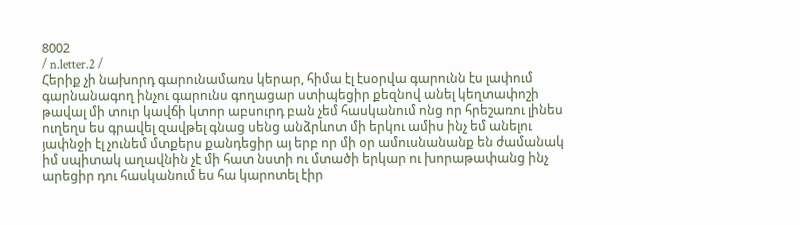8002
/ n.letter.2 /
Հերիք չի նախորդ գարունամառս կերար, հիմա էլ էսօրվա գարունն էս լափում գարնանագող ինչու գարունս գողացար ստիպեցիր քեզնով անել կեղտափոշի թավալ մի տուր կավճի կտոր աբսուրդ բան չեմ հասկանում ոնց որ հրեշառու լինես ուղեղս ես գրավել զավթել գնաց սենց անձրևոտ մի երկու ամիս ինչ եմ անելու յափնջի էլ չունեմ մտքերս քանդեցիր այ երբ որ մի օր ամուսնանանք են ժամանակ իմ սպիտակ աղավնին չէ մի հատ նստի ու մտածի երկար ու խորաթափանց ինչ արեցիր դու հասկանում ես հա կարոտել էիր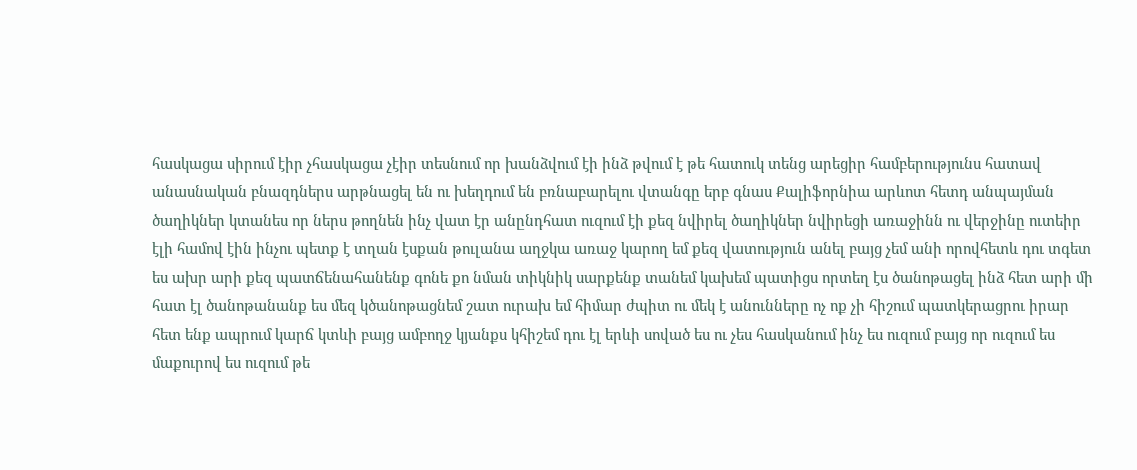հասկացա սիրում էիր չհասկացա չէիր տեսնում որ խանձվում էի ինձ թվում է թե հատուկ տենց արեցիր համբերությունս հատավ անասնական բնազդներս արթնացել են ու խեղդում են բռնաբարելու վտանգը երբ գնաս Քալիֆորնիա արևոտ հետդ անպայման ծաղիկներ կտանես որ ներս թողնեն ինչ վատ էր անընդհատ ուզում էի քեզ նվիրել ծաղիկներ նվիրեցի առաջինն ու վերջինը ուտեիր էլի համով էին ինչու պետք է տղան էսքան թուլանա աղջկա առաջ կարող եմ քեզ վատություն անել բայց չեմ անի որովհետև դու տգետ ես ախր արի քեզ պատճենահանենք գոնե քո նման տիկնիկ սարքենք տանեմ կախեմ պատիցս որտեղ էս ծանոթացել ինձ հետ արի մի հատ էլ ծանոթանանք ես մեզ կծանոթացնեմ շատ ուրախ եմ հիմար ժպիտ ու մեկ է անունները ոչ ոք չի հիշում պատկերացրու իրար հետ ենք ապրում կարճ կտևի բայց ամբողջ կյանքս կհիշեմ դու էլ երևի սոված ես ու չես հասկանում ինչ ես ուզում բայց որ ուզում ես մաքուրով ես ուզում թե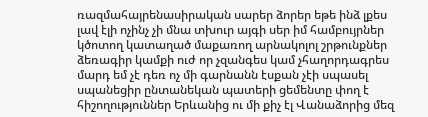ռազմահայրենասիրական սարեր ձորեր եթե ինձ լքես լավ էլի ոչինչ չի մնա տխուր այգի սեր իմ համբույրներ կծոտող կատաղած մաքառող արնակոլոլ շրթունքներ ձեռագիր կամքի ուժ որ չզանգես կամ չհաղորդագրես մարդ եմ չէ դեռ ոչ մի գարնանն էսքան չէի սպասել սպանեցիր ընտանեկան պատերի ցեմենտը փող է հիշողություններ Երևանից ու մի քիչ էլ Վանաձորից մեզ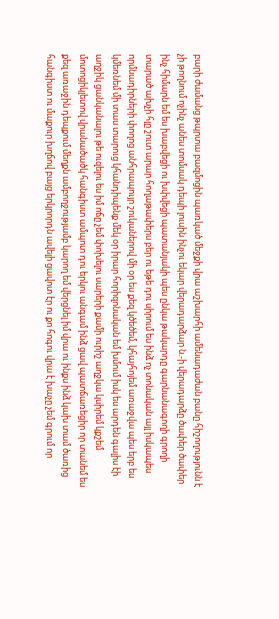բարի ժամանց թպրտա բազմոցին պառկած մեջքի վրա աշխարհի ամենադաժան բանը հիշողությունն է չի թողնում ոչինչ անես տոմսակ դեպի լուսին ինչու եկար վերադարձար ն.-ի վերադարձը ծափեր ծափեր ինչ հիմարն եմ ես խաբվեցի ու խփվեցի պատանյակի պես ընկա թակարդը գարնանագողի գրողի տարած ախչի հլը շուտ արար հողաթափերս բեր ու եթե դու սիրում ես ինձ ոչ տոնական այլ իսկապես որմնադիրների փողոց անհրապույր շուկաներով մի օր ես քեզ կծեծեմ, կհայհոյեմ առաջվա պես երբ ես կմեռնեմ մի տաս տարուց կհանդիպենք մեկ օր իրար հորիզոնական եմ խմում իսկ ես արդեն գալիս էի աղջիկ ցանկանալու թե ուզելու ես իմ ոճը չեմ փոխելու սարերի քամի ուրիշ աղջկա կսիրեմ կքշեմ մոտոցիկլետով վրանածածկ հանգիստ ամպոտ դու երկու անգամ ինձ ցավ պատճառեցիր որ տանեմ ես քեզ առաջին դեպքում մեղքն ամբողջությամբ կարող եմ վերցնել իմ վրա ու ինքս ինձ կախ տամ ծառից հանգիստ ու մաքուր խղճով բայց երկրորդն ավելի ցավոտ էր ու քո հոգու վրա է խաչը չեմ գրում որ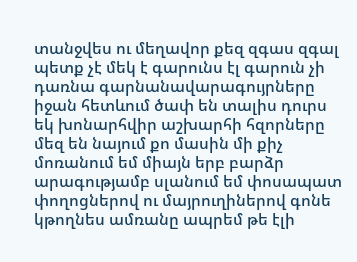տանջվես ու մեղավոր քեզ զգաս զգալ պետք չէ մեկ է գարունս էլ գարուն չի դառնա գարնանավարագույրները իջան հետևում ծափ են տալիս դուրս եկ խոնարհվիր աշխարհի հզորները մեզ են նայում քո մասին մի քիչ մոռանում եմ միայն երբ բարձր արագությամբ սլանում եմ փոսապատ փողոցներով ու մայրուղիներով գոնե կթողնես ամռանը ապրեմ թե էլի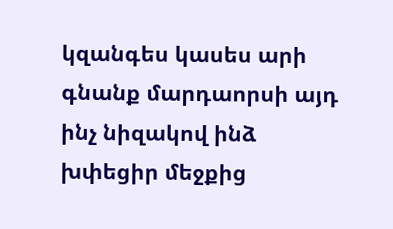կզանգես կասես արի գնանք մարդաորսի այդ ինչ նիզակով ինձ խփեցիր մեջքից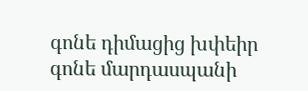գոնե դիմացից խփեիր գոնե մարդասպանի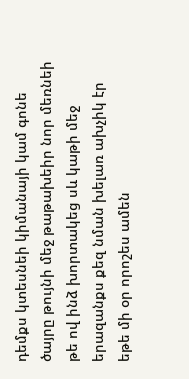դեմքս կտեսնեի կիմանայի կամ գոնե ծայրը թույնի մեջ թաթախեիր նոր մեռնեի թե ով ինձ խորտակեց սև կաթի մեջ երազանքս քեզ նման խելառ ախչիկ էր եթե մի օր որոշես ամեն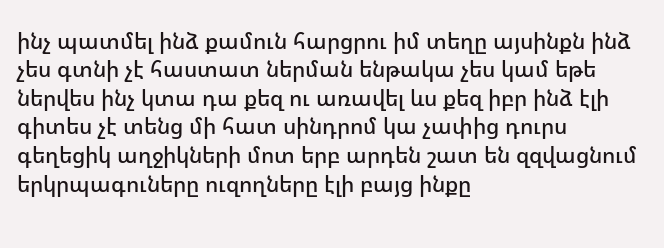ինչ պատմել ինձ քամուն հարցրու իմ տեղը այսինքն ինձ չես գտնի չէ հաստատ ներման ենթակա չես կամ եթե ներվես ինչ կտա դա քեզ ու առավել ևս քեզ իբր ինձ էլի գիտես չէ տենց մի հատ սինդրոմ կա չափից դուրս գեղեցիկ աղջիկների մոտ երբ արդեն շատ են զզվացնում երկրպագուները ուզողները էլի բայց ինքը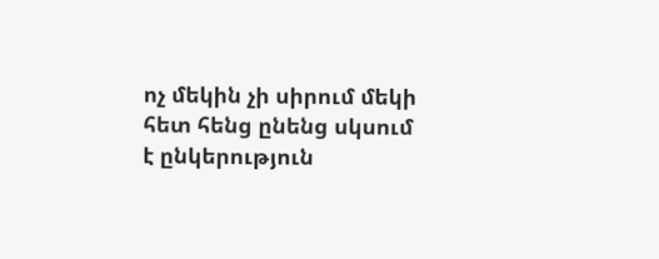ոչ մեկին չի սիրում մեկի հետ հենց ընենց սկսում է ընկերություն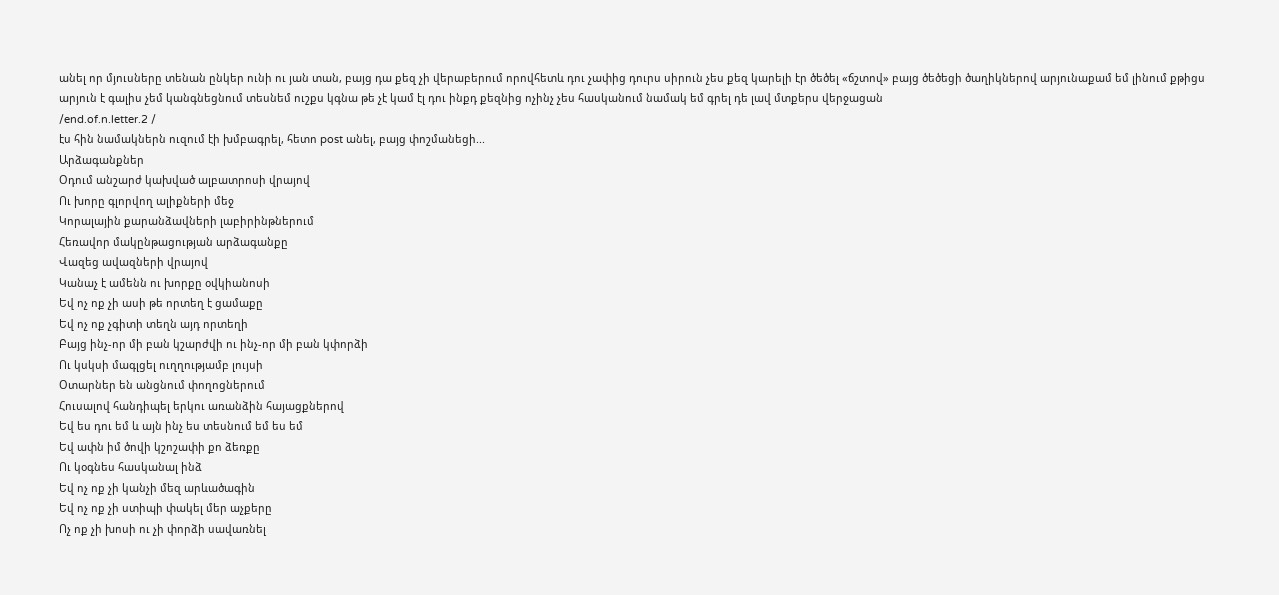անել որ մյուսները տենան ընկեր ունի ու յան տան, բայց դա քեզ չի վերաբերում որովհետև դու չափից դուրս սիրուն չես քեզ կարելի էր ծեծել «ճշտով» բայց ծեծեցի ծաղիկներով արյունաքամ եմ լինում քթիցս արյուն է գալիս չեմ կանգնեցնում տեսնեմ ուշքս կգնա թե չէ կամ էլ դու ինքդ քեզնից ոչինչ չես հասկանում նամակ եմ գրել դե լավ մտքերս վերջացան
/end.of.n.letter.2 /
էս հին նամակներն ուզում էի խմբագրել, հետո post անել, բայց փոշմանեցի...
Արձագանքներ
Օդում անշարժ կախված ալբատրոսի վրայով
Ու խորը գլորվող ալիքների մեջ
Կորալային քարանձավների լաբիրինթներում
Հեռավոր մակընթացության արձագանքը
Վազեց ավազների վրայով
Կանաչ է ամենն ու խորքը օվկիանոսի
Եվ ոչ ոք չի ասի թե որտեղ է ցամաքը
Եվ ոչ ոք չգիտի տեղն այդ որտեղի
Բայց ինչ-որ մի բան կշարժվի ու ինչ-որ մի բան կփորձի
Ու կսկսի մագլցել ուղղությամբ լույսի
Օտարներ են անցնում փողոցներում
Հուսալով հանդիպել երկու առանձին հայացքներով
Եվ ես դու եմ և այն ինչ ես տեսնում եմ ես եմ
Եվ ափն իմ ծովի կշոշափի քո ձեռքը
Ու կօգնես հասկանալ ինձ
Եվ ոչ ոք չի կանչի մեզ արևածագին
Եվ ոչ ոք չի ստիպի փակել մեր աչքերը
Ոչ ոք չի խոսի ու չի փորձի սավառնել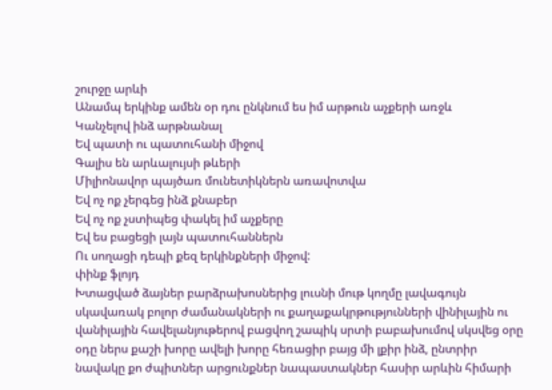շուրջը արևի
Անամպ երկինք ամեն օր դու ընկնում ես իմ արթուն աչքերի առջև
Կանչելով ինձ արթնանալ
Եվ պատի ու պատուհանի միջով
Գալիս են արևալույսի թևերի
Միլիոնավոր պայծառ մունետիկներն առավոտվա
Եվ ոչ ոք չերգեց ինձ քնաբեր
Եվ ոչ ոք չստիպեց փակել իմ աչքերը
Եվ ես բացեցի լայն պատուհաններն
Ու սողացի դեպի քեզ երկինքների միջով:
փինք ֆլոյդ
Խտացված ձայներ բարձրախոսներից լուսնի մութ կողմը լավագույն սկավառակ բոլոր ժամանակների ու քաղաքակրթությունների վինիլային ու վանիլային հավելանյութերով բացվող շապիկ սրտի բաբախումով սկսվեց օրը օդը ներս քաշի խորը ավելի խորը հեռացիր բայց մի լքիր ինձ, ընտրիր նավակը քո ժպիտներ արցունքներ նապաստակներ հասիր արևին հիմարի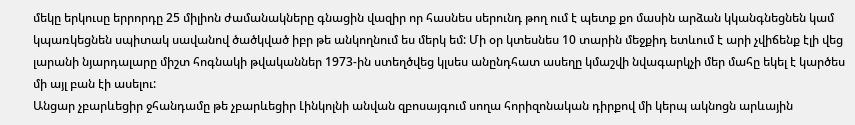մեկը երկուսը երրորդը 25 միլիոն ժամանակները գնացին վազիր որ հասնես սերունդ թող ում է պետք քո մասին արձան կկանգնեցնեն կամ կպառկեցնեն սպիտակ սավանով ծածկված իբր թե անկողնում ես մերկ եմ: Մի օր կտեսնես 10 տարին մեջքիդ ետևում է արի չվիճենք էլի վեց լարանի նյարդալարը միշտ հոգնակի թվականներ 1973-ին ստեղծվեց կլսես անընդհատ ասեղը կմաշվի նվագարկչի մեր մահը եկել է կարծես մի այլ բան էի ասելու:
Անցար չբարևեցիր ջհանդամը թե չբարևեցիր Լինկոլնի անվան զբոսայգում սողա հորիզոնական դիրքով մի կերպ ակնոցն արևային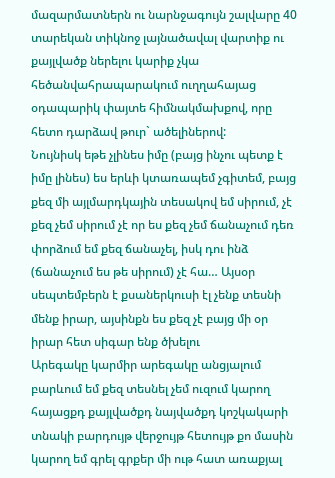մազարմատներն ու նարնջագույն շալվարը 40 տարեկան տիկնոջ լայնածավալ վարտիք ու քայլվածք ներելու կարիք չկա հեծանվահրապարակում ուղղահայաց օդապարիկ փայտե հիմնակմախքով, որը հետո դարձավ թուր` ածելիներով:
Նույնիսկ եթե չլինես իմը (բայց ինչու պետք է իմը լինես) ես երևի կտառապեմ չգիտեմ, բայց քեզ մի այլմարդկային տեսակով եմ սիրում, չէ քեզ չեմ սիրում չէ որ ես քեզ չեմ ճանաչում դեռ փորձում եմ քեզ ճանաչել, իսկ դու ինձ (ճանաչում ես թե սիրում) չէ հա… Այսօր սեպտեմբերն է քսաներկուսի էլ չենք տեսնի մենք իրար, այսինքն ես քեզ չէ բայց մի օր իրար հետ սիգար ենք ծխելու
Արեգակը կարմիր արեգակը անցյալում բարևում եմ քեզ տեսնել չեմ ուզում կարող հայացքդ քայլվածքդ նայվածքդ կոշկակարի տնակի բարդույթ վերջույթ հետույթ քո մասին կարող եմ գրել գրքեր մի ութ հատ առաքյալ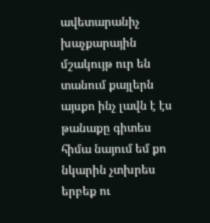ավետարանիչ խաչքարային մշակույթ ուր են տանում քայլերն այսքո ինչ լավն է էս թանաքը գիտես հիմա նայում եմ քո նկարին չտխրես երբեք ու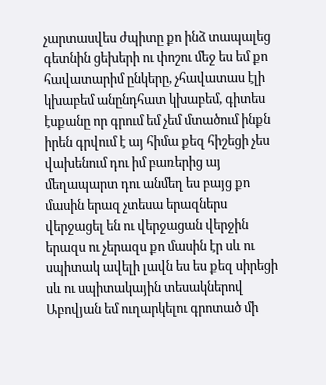չարտասվես ժպիտը քո ինձ տապալեց գետնին ցեխերի ու փոշու մեջ ես եմ քո հավատարիմ ընկերը, չհավատաս էլի կխաբեմ անընդհատ կխաբեմ, գիտես էսքանը որ գրում եմ չեմ մտածում ինքն իրեն գրվում է այ հիմա քեզ հիշեցի չես վախենում դու իմ բառերից այ մեղապարտ դու անմեղ ես բայց քո մասին երազ չտեսա երազներս վերջացել են ու վերջացան վերջին երազս ու չերազս քո մասին էր սև ու սպիտակ ավելի լավն ես ես քեզ սիրեցի սև ու սպիտակային տեսակներով Աբովյան եմ ուղարկելու գրոտած մի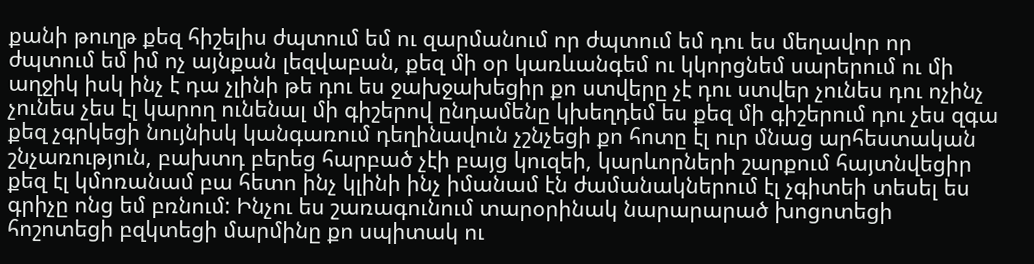քանի թուղթ քեզ հիշելիս ժպտում եմ ու զարմանում որ ժպտում եմ դու ես մեղավոր որ ժպտում եմ իմ ոչ այնքան լեզվաբան, քեզ մի օր կառևանգեմ ու կկորցնեմ սարերում ու մի աղջիկ իսկ ինչ է դա չլինի թե դու ես ջախջախեցիր քո ստվերը չէ դու ստվեր չունես դու ոչինչ չունես չես էլ կարող ունենալ մի գիշերով ընդամենը կխեղդեմ ես քեզ մի գիշերում դու չես զգա քեզ չգրկեցի նույնիսկ կանգառում դեղինավուն չշնչեցի քո հոտը էլ ուր մնաց արհեստական շնչառություն, բախտդ բերեց հարբած չէի բայց կուզեի, կարևորների շարքում հայտնվեցիր քեզ էլ կմոռանամ բա հետո ինչ կլինի ինչ իմանամ էն ժամանակներում էլ չգիտեի տեսել ես գրիչը ոնց եմ բռնում: Ինչու ես շառագունում տարօրինակ նարարարած խոցոտեցի հոշոտեցի բզկտեցի մարմինը քո սպիտակ ու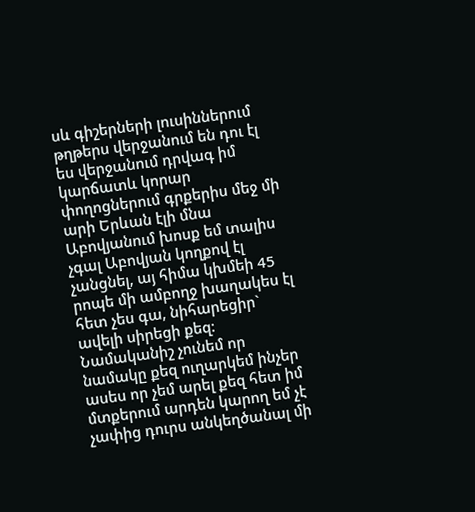սև գիշերների լուսիններում թղթերս վերջանում են դու էլ ես վերջանում դրվագ իմ կարճատև կորար փողոցներում գրքերիս մեջ մի արի Երևան էլի մնա Աբովյանում խոսք եմ տալիս չգալ Աբովյան կողքով էլ չանցնել, այ հիմա կխմեի 45 րոպե մի ամբողջ խաղակես էլ հետ չես գա, նիհարեցիր` ավելի սիրեցի քեզ: Նամականիշ չունեմ որ նամակը քեզ ուղարկեմ ինչեր ասես որ չեմ արել քեզ հետ իմ մտքերում արդեն կարող եմ չէ չափից դուրս անկեղծանալ մի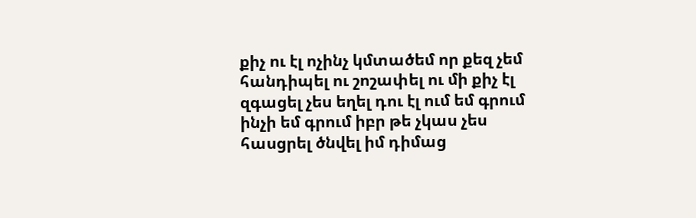քիչ ու էլ ոչինչ կմտածեմ որ քեզ չեմ հանդիպել ու շոշափել ու մի քիչ էլ զգացել չես եղել դու էլ ում եմ գրում ինչի եմ գրում իբր թե չկաս չես հասցրել ծնվել իմ դիմաց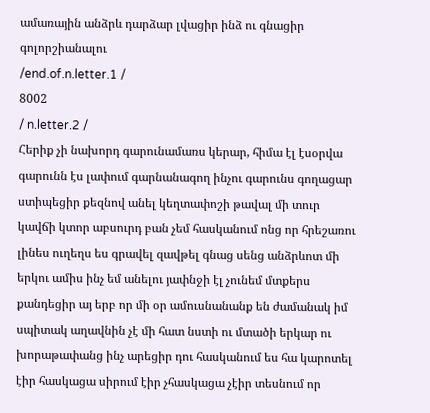ամառային անձրև դարձար լվացիր ինձ ու գնացիր գոլորշիանալու
/end.of.n.letter.1 /
8002
/ n.letter.2 /
Հերիք չի նախորդ գարունամառս կերար, հիմա էլ էսօրվա գարունն էս լափում գարնանագող ինչու գարունս գողացար ստիպեցիր քեզնով անել կեղտափոշի թավալ մի տուր կավճի կտոր աբսուրդ բան չեմ հասկանում ոնց որ հրեշառու լինես ուղեղս ես գրավել զավթել գնաց սենց անձրևոտ մի երկու ամիս ինչ եմ անելու յափնջի էլ չունեմ մտքերս քանդեցիր այ երբ որ մի օր ամուսնանանք են ժամանակ իմ սպիտակ աղավնին չէ մի հատ նստի ու մտածի երկար ու խորաթափանց ինչ արեցիր դու հասկանում ես հա կարոտել էիր հասկացա սիրում էիր չհասկացա չէիր տեսնում որ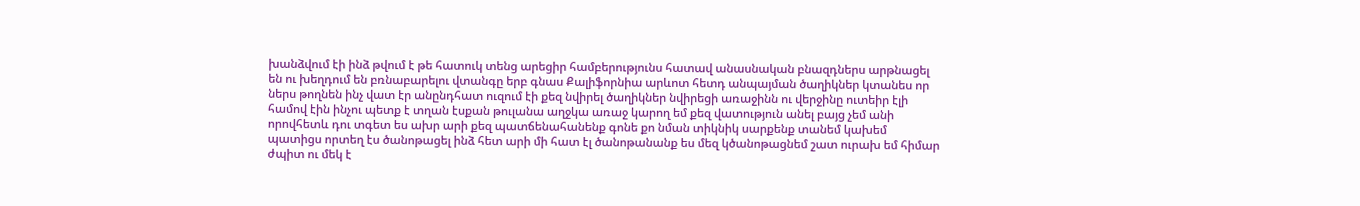խանձվում էի ինձ թվում է թե հատուկ տենց արեցիր համբերությունս հատավ անասնական բնազդներս արթնացել են ու խեղդում են բռնաբարելու վտանգը երբ գնաս Քալիֆորնիա արևոտ հետդ անպայման ծաղիկներ կտանես որ ներս թողնեն ինչ վատ էր անընդհատ ուզում էի քեզ նվիրել ծաղիկներ նվիրեցի առաջինն ու վերջինը ուտեիր էլի համով էին ինչու պետք է տղան էսքան թուլանա աղջկա առաջ կարող եմ քեզ վատություն անել բայց չեմ անի որովհետև դու տգետ ես ախր արի քեզ պատճենահանենք գոնե քո նման տիկնիկ սարքենք տանեմ կախեմ պատիցս որտեղ էս ծանոթացել ինձ հետ արի մի հատ էլ ծանոթանանք ես մեզ կծանոթացնեմ շատ ուրախ եմ հիմար ժպիտ ու մեկ է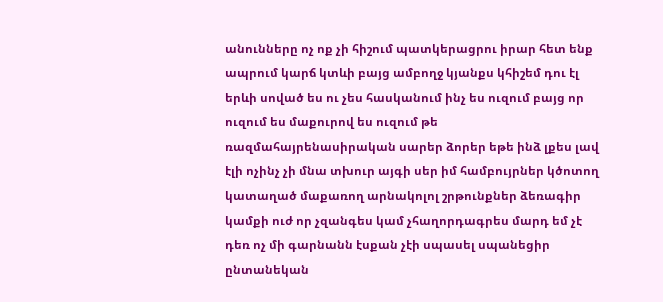անունները ոչ ոք չի հիշում պատկերացրու իրար հետ ենք ապրում կարճ կտևի բայց ամբողջ կյանքս կհիշեմ դու էլ երևի սոված ես ու չես հասկանում ինչ ես ուզում բայց որ ուզում ես մաքուրով ես ուզում թե ռազմահայրենասիրական սարեր ձորեր եթե ինձ լքես լավ էլի ոչինչ չի մնա տխուր այգի սեր իմ համբույրներ կծոտող կատաղած մաքառող արնակոլոլ շրթունքներ ձեռագիր կամքի ուժ որ չզանգես կամ չհաղորդագրես մարդ եմ չէ դեռ ոչ մի գարնանն էսքան չէի սպասել սպանեցիր ընտանեկան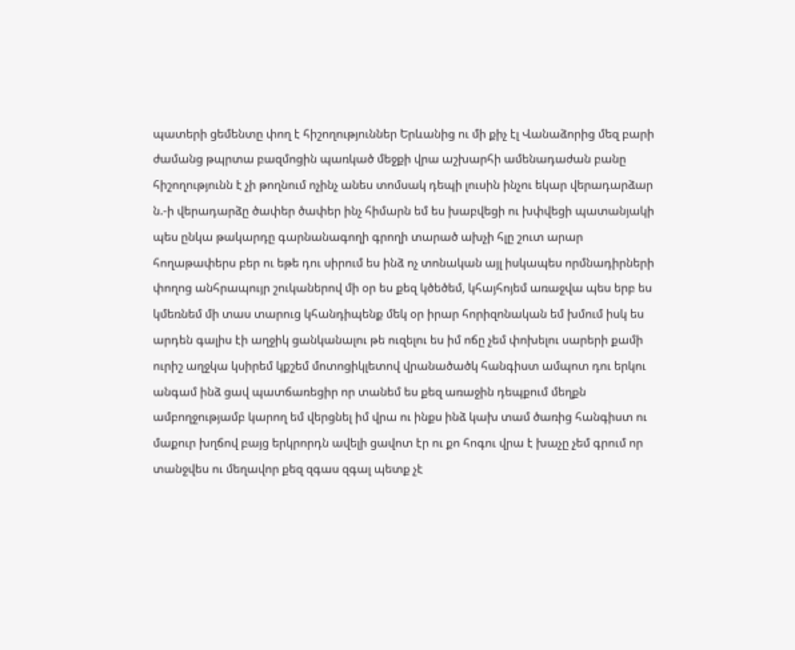պատերի ցեմենտը փող է հիշողություններ Երևանից ու մի քիչ էլ Վանաձորից մեզ բարի ժամանց թպրտա բազմոցին պառկած մեջքի վրա աշխարհի ամենադաժան բանը հիշողությունն է չի թողնում ոչինչ անես տոմսակ դեպի լուսին ինչու եկար վերադարձար ն.-ի վերադարձը ծափեր ծափեր ինչ հիմարն եմ ես խաբվեցի ու խփվեցի պատանյակի պես ընկա թակարդը գարնանագողի գրողի տարած ախչի հլը շուտ արար հողաթափերս բեր ու եթե դու սիրում ես ինձ ոչ տոնական այլ իսկապես որմնադիրների փողոց անհրապույր շուկաներով մի օր ես քեզ կծեծեմ, կհայհոյեմ առաջվա պես երբ ես կմեռնեմ մի տաս տարուց կհանդիպենք մեկ օր իրար հորիզոնական եմ խմում իսկ ես արդեն գալիս էի աղջիկ ցանկանալու թե ուզելու ես իմ ոճը չեմ փոխելու սարերի քամի ուրիշ աղջկա կսիրեմ կքշեմ մոտոցիկլետով վրանածածկ հանգիստ ամպոտ դու երկու անգամ ինձ ցավ պատճառեցիր որ տանեմ ես քեզ առաջին դեպքում մեղքն ամբողջությամբ կարող եմ վերցնել իմ վրա ու ինքս ինձ կախ տամ ծառից հանգիստ ու մաքուր խղճով բայց երկրորդն ավելի ցավոտ էր ու քո հոգու վրա է խաչը չեմ գրում որ տանջվես ու մեղավոր քեզ զգաս զգալ պետք չէ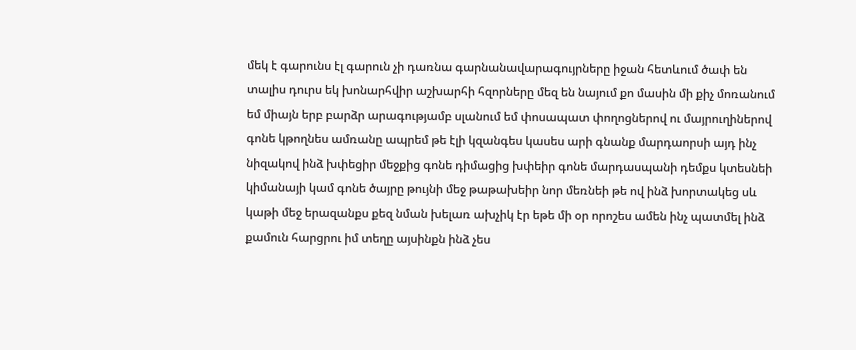մեկ է գարունս էլ գարուն չի դառնա գարնանավարագույրները իջան հետևում ծափ են տալիս դուրս եկ խոնարհվիր աշխարհի հզորները մեզ են նայում քո մասին մի քիչ մոռանում եմ միայն երբ բարձր արագությամբ սլանում եմ փոսապատ փողոցներով ու մայրուղիներով գոնե կթողնես ամռանը ապրեմ թե էլի կզանգես կասես արի գնանք մարդաորսի այդ ինչ նիզակով ինձ խփեցիր մեջքից գոնե դիմացից խփեիր գոնե մարդասպանի դեմքս կտեսնեի կիմանայի կամ գոնե ծայրը թույնի մեջ թաթախեիր նոր մեռնեի թե ով ինձ խորտակեց սև կաթի մեջ երազանքս քեզ նման խելառ ախչիկ էր եթե մի օր որոշես ամեն ինչ պատմել ինձ քամուն հարցրու իմ տեղը այսինքն ինձ չես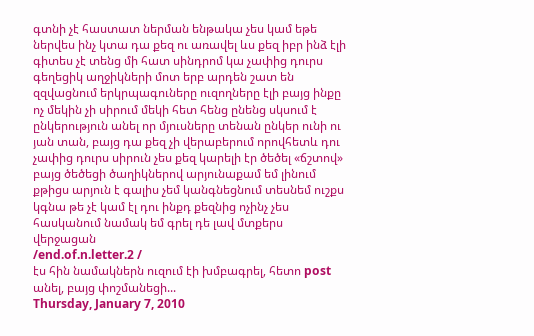գտնի չէ հաստատ ներման ենթակա չես կամ եթե ներվես ինչ կտա դա քեզ ու առավել ևս քեզ իբր ինձ էլի գիտես չէ տենց մի հատ սինդրոմ կա չափից դուրս գեղեցիկ աղջիկների մոտ երբ արդեն շատ են զզվացնում երկրպագուները ուզողները էլի բայց ինքը ոչ մեկին չի սիրում մեկի հետ հենց ընենց սկսում է ընկերություն անել որ մյուսները տենան ընկեր ունի ու յան տան, բայց դա քեզ չի վերաբերում որովհետև դու չափից դուրս սիրուն չես քեզ կարելի էր ծեծել «ճշտով» բայց ծեծեցի ծաղիկներով արյունաքամ եմ լինում քթիցս արյուն է գալիս չեմ կանգնեցնում տեսնեմ ուշքս կգնա թե չէ կամ էլ դու ինքդ քեզնից ոչինչ չես հասկանում նամակ եմ գրել դե լավ մտքերս վերջացան
/end.of.n.letter.2 /
էս հին նամակներն ուզում էի խմբագրել, հետո post անել, բայց փոշմանեցի...
Thursday, January 7, 2010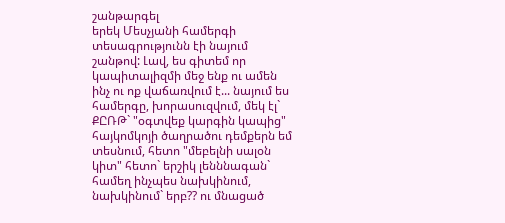շանթարգել
երեկ Մեսչյանի համերգի տեսագրությունն էի նայում շանթով: Լավ, ես գիտեմ որ կապիտալիզմի մեջ ենք ու ամեն ինչ ու ոք վաճառվում է... նայում ես համերգը, խորասուզվում, մեկ էլ` ՔԸՌԹ` "օգտվեք կարգին կապից" հայկոմկոյի ծաղրածու դեմքերն եմ տեսնում, հետո "մեբելնի սալօն կիտ" հետո` երշիկ լենննագան` համեղ ինչպես նախկինում, նախկինում` երբ?? ու մնացած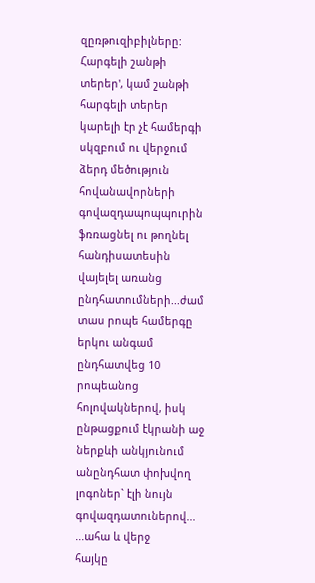զըռթուզիբիլները: Հարգելի շանթի տերեր', կամ շանթի հարգելի տերեր կարելի էր չէ համերգի սկզբում ու վերջում ձերդ մեծություն հովանավորների գովազդապոպպուրին ֆռռացնել ու թողնել հանդիսատեսին վայելել առանց ընդհատումների...ժամ տաս րոպե համերգը երկու անգամ ընդհատվեց 10 րոպեանոց հոլովակներով, իսկ ընթացքում էկրանի աջ ներքևի անկյունում անընդհատ փոխվող լոգոներ` էլի նույն գովազդատուներով...
...ահա և վերջ
հայկը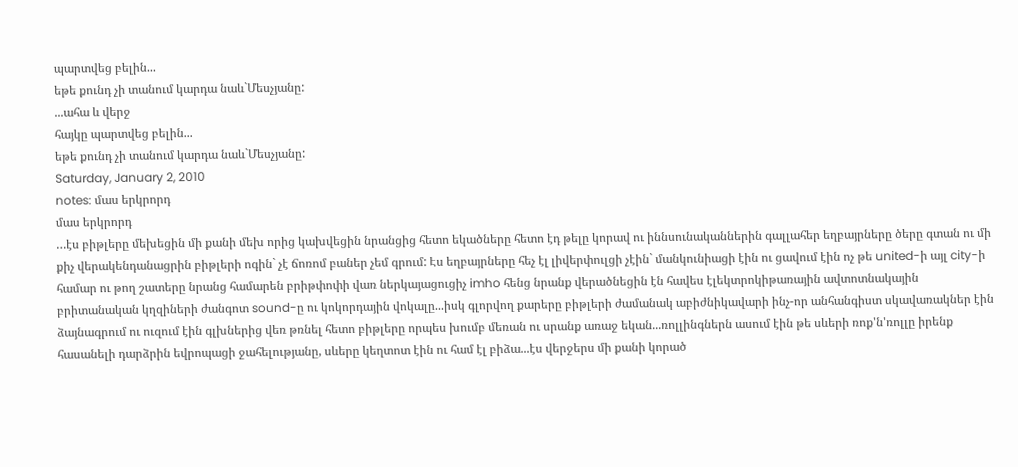պարտվեց բելին...
եթե քունդ չի տանում կարդա նաև`Մեսչյանը:
...ահա և վերջ
հայկը պարտվեց բելին...
եթե քունդ չի տանում կարդա նաև`Մեսչյանը:
Saturday, January 2, 2010
notes: մաս երկրորդ
մաս երկրորդ
…էս բիթլերը մեխեցին մի քանի մեխ որից կախվեցին նրանցից հետո եկածները հետո էդ թելը կորավ ու իննսունականներին գալլահեր եղբայրները ծերը գտան ու մի քիչ վերակենդանացրին բիթլերի ոգին` չէ ճոռոմ բաներ չեմ գրում: Էս եղբայրները հեչ էլ լիվերփուլցի չէին` մանկունիացի էին ու ցավում էին ոչ թե united-ի այլ city-ի համար ու թող շատերը նրանց համարեն բրիթփոփի վառ ներկայացուցիչ imho հենց նրանք վերածնեցին էն հավես էլեկտրոկիթառային ավտոտնակային բրիտանական կղզիների ժանգոտ sound-ը ու կոկորդային վոկալը...իսկ գլորվող քարերը բիթլերի ժամանակ աբիժնիկավարի ինչ-որ անհանգիստ սկավառակներ էին ձայնագրում ու ուզում էին գլխներից վեռ թռնել հետո բիթլերը որպես խումբ մեռան ու սրանք առաջ եկան...ռոլլինգներն ասում էին թե սևերի ռոք'ն'ռոլլը իրենք հասանելի դարձրին եվրոպացի ջահելությանը, սևերը կեղտոտ էին ու համ էլ բիձա...էս վերջերս մի քանի կորած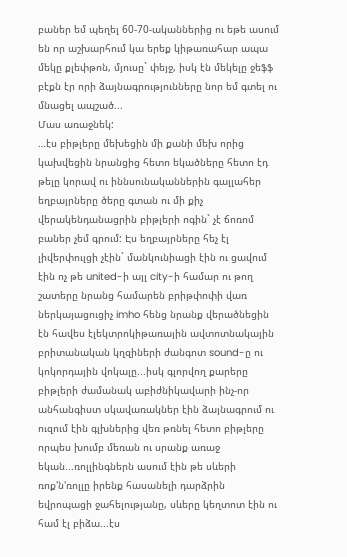բաներ եմ պեղել 60-70-ականներից ու եթե ասում են որ աշխարհում կա երեք կիթառահար ապա մեկը քլեփթոն, մյուսը` փեյջ, իսկ էն մեկելը ջեֆֆ բէքն էր որի ձայնագրությունները նոր եմ գտել ու մնացել ապշած...
Մաս առաջնեկ:
…էս բիթլերը մեխեցին մի քանի մեխ որից կախվեցին նրանցից հետո եկածները հետո էդ թելը կորավ ու իննսունականներին գալլահեր եղբայրները ծերը գտան ու մի քիչ վերակենդանացրին բիթլերի ոգին` չէ ճոռոմ բաներ չեմ գրում: Էս եղբայրները հեչ էլ լիվերփուլցի չէին` մանկունիացի էին ու ցավում էին ոչ թե united-ի այլ city-ի համար ու թող շատերը նրանց համարեն բրիթփոփի վառ ներկայացուցիչ imho հենց նրանք վերածնեցին էն հավես էլեկտրոկիթառային ավտոտնակային բրիտանական կղզիների ժանգոտ sound-ը ու կոկորդային վոկալը...իսկ գլորվող քարերը բիթլերի ժամանակ աբիժնիկավարի ինչ-որ անհանգիստ սկավառակներ էին ձայնագրում ու ուզում էին գլխներից վեռ թռնել հետո բիթլերը որպես խումբ մեռան ու սրանք առաջ եկան...ռոլլինգներն ասում էին թե սևերի ռոք'ն'ռոլլը իրենք հասանելի դարձրին եվրոպացի ջահելությանը, սևերը կեղտոտ էին ու համ էլ բիձա...էս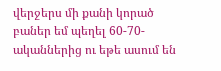վերջերս մի քանի կորած բաներ եմ պեղել 60-70-ականներից ու եթե ասում են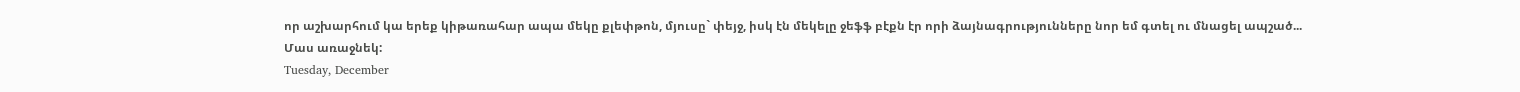որ աշխարհում կա երեք կիթառահար ապա մեկը քլեփթոն, մյուսը` փեյջ, իսկ էն մեկելը ջեֆֆ բէքն էր որի ձայնագրությունները նոր եմ գտել ու մնացել ապշած...
Մաս առաջնեկ:
Tuesday, December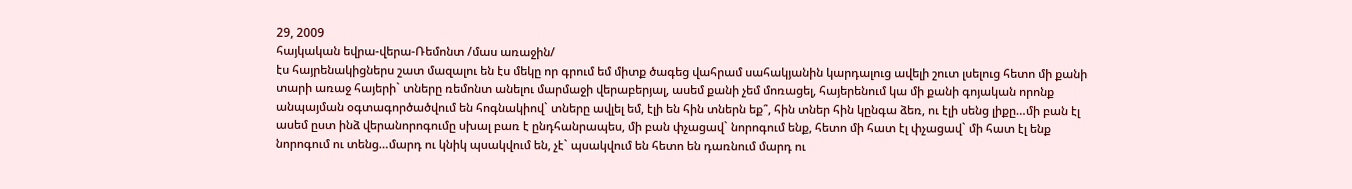29, 2009
հայկական եվրա-վերա-Ռեմոնտ /մաս առաջին/
էս հայրենակիցներս շատ մազալու են էս մեկը որ գրում եմ միտք ծագեց վահրամ սահակյանին կարդալուց ավելի շուտ լսելուց հետո մի քանի տարի առաջ հայերի` տները ռեմոնտ անելու մարմաջի վերաբերյալ, ասեմ քանի չեմ մոռացել, հայերենում կա մի քանի գոյական որոնք անպայման օգտագործածվում են հոգնակիով` տները ավլել եմ, էլի են հին տներն եք՞, հին տներ հին կընգա ձեռ, ու էլի սենց լիքը…մի բան էլ ասեմ ըստ ինձ վերանորոգումը սխալ բառ է ընդհանրապես, մի բան փչացավ` նորոգում ենք, հետո մի հատ էլ փչացավ` մի հատ էլ ենք նորոգում ու տենց…մարդ ու կնիկ պսակվում են, չէ` պսակվում են հետո են դառնում մարդ ու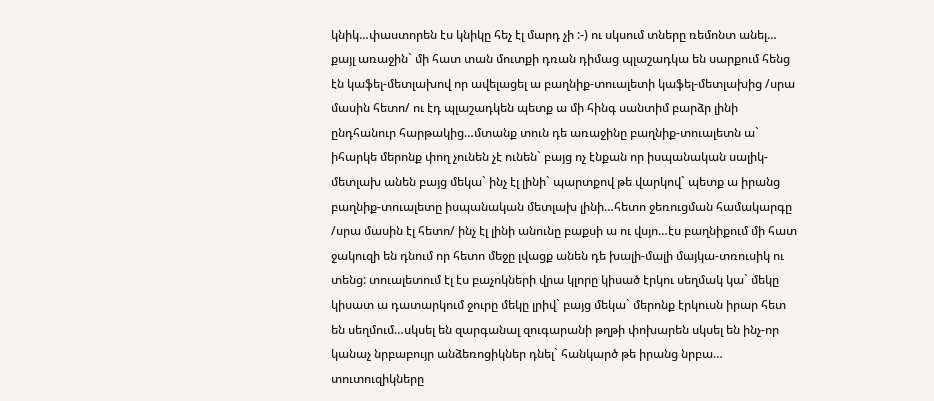կնիկ…փաստորեն էս կնիկը հեչ էլ մարդ չի :-) ու սկսում տները ռեմոնտ անել… քայլ առաջին` մի հատ տան մուտքի դռան դիմաց պլաշադկա են սարքում հենց էն կաֆել-մետլախով որ ավելացել ա բաղնիք-տուալետի կաֆել-մետլախից /սրա մասին հետո/ ու էդ պլաշադկեն պետք ա մի հինգ սանտիմ բարձր լինի ընդհանուր հարթակից…մտանք տուն դե առաջինը բաղնիք-տուալետն ա` իհարկե մերոնք փող չունեն չէ ունեն` բայց ոչ էնքան որ իսպանական սալիկ-մետլախ անեն բայց մեկա` ինչ էլ լինի` պարտքով թե վարկով` պետք ա իրանց բաղնիք-տուալետը իսպանական մետլախ լինի…հետո ջեռուցման համակարգը /սրա մասին էլ հետո/ ինչ էլ լինի անունը բաքսի ա ու վսյո…էս բաղնիքում մի հատ ջակուզի են դնում որ հետո մեջը լվացք անեն դե խալի-մալի մայկա-տռուսիկ ու տենց: տուալետում էլ էս բաչոկների վրա կլորը կիսած էրկու սեղմակ կա` մեկը կիսատ ա դատարկում ջուրը մեկը լրիվ` բայց մեկա` մերոնք էրկուսն իրար հետ են սեղմում…սկսել են զարգանալ զուգարանի թղթի փոխարեն սկսել են ինչ-որ կանաչ նրբաբույր անձեռոցիկներ դնել` հանկարծ թե իրանց նրբա… տուտուզիկները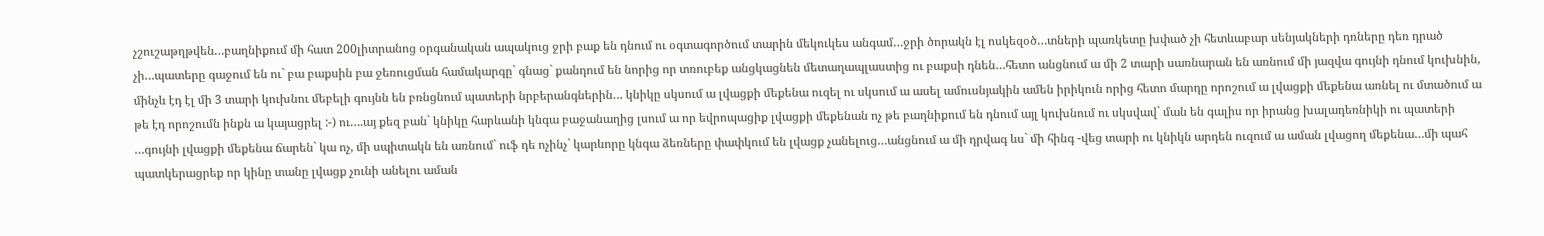չշուշաթղթվեն…բաղնիքում մի հատ 200լիտրանոց օրգանական ապակուց ջրի բաք են դնում ու օգտագործում տարին մեկուկես անգամ…ջրի ծորակն էլ ոսկեզօծ…տների պառկետը խփած չի հետևաբար սենյակների դռները դեռ դրած չի…պատերը գաջում են ու` բա բաքսին բա ջեռուցման համակարգը` գնաց` քանդում են նորից որ տռուբեք անցկացնեն մետաղապլաստից ու բաքսի դնեն…հետո անցնում ա մի 2 տարի սառնարան են առնում մի յազվա գույնի դնում կուխնին, մինչև էդ էլ մի 3 տարի կուխնու մեբելի գույնն են բռնցնում պատերի նրբերանգներին… կնիկը սկսում ա լվացքի մեքենա ուզել ու սկսում ա ասել ամուսնյակին ամեն իրիկուն որից հետո մարդը որոշում ա լվացքի մեքենա առնել ու մտածում ա թե էդ որոշումն ինքն ա կայացրել :-) ու….այ քեզ բան` կնիկը հարևանի կնգա բաջանաղից լսում ա որ եվրոպացիք լվացքի մեքենան ոչ թե բաղնիքում են դնում այլ կուխնում ու սկսվավ` ման են գալիս որ իրանց խալադեռնիկի ու պատերի …գույնի լվացքի մեքենա ճարեն` կա ոչ, մի սպիտակն են առնում` ուֆ դե ոչինչ` կարևորը կնգա ձեռները փափկում են լվացք չանելուց…անցնում ա մի դրվագ ևս` մի հինգ -վեց տարի ու կնիկն արդեն ուզում ա աման լվացող մեքենա…մի պահ պատկերացրեք որ կինը տանը լվացք չունի անելու աման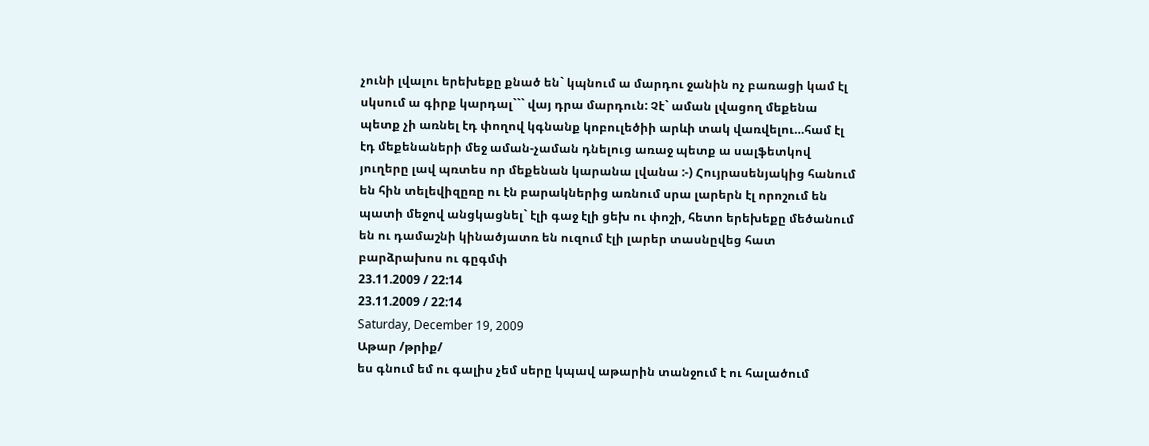չունի լվալու երեխեքը քնած են` կպնում ա մարդու ջանին ոչ բառացի կամ էլ սկսում ա գիրք կարդալ``` վայ դրա մարդուն: Չէ` աման լվացող մեքենա պետք չի առնել էդ փողով կգնանք կոբուլեծիի արևի տակ վառվելու…համ էլ էդ մեքենաների մեջ աման-չաման դնելուց առաջ պետք ա սալֆետկով յուղերը լավ պռտես որ մեքենան կարանա լվանա :-) Հույրասենյակից հանում են հին տելեվիզըռը ու էն բարակներից առնում սրա լարերն էլ որոշում են պատի մեջով անցկացնել` էլի գաջ էլի ցեխ ու փոշի, հետո երեխեքը մեծանում են ու դամաշնի կինածյատռ են ուզում էլի լարեր տասնըվեց հատ բարձրախոս ու գըգմփ
23.11.2009 / 22:14
23.11.2009 / 22:14
Saturday, December 19, 2009
Աթար /թրիք/
ես գնում եմ ու գալիս չեմ սերը կպավ աթարին տանջում է ու հալածում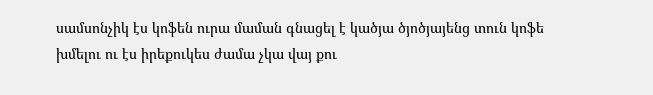սամսոնչիկ էս կոֆեն ուրա մաման գնացել է կածյա ծյոծյայենց տուն կոֆե խմելու ու էս իրեքուկես ժամա չկա վայ քու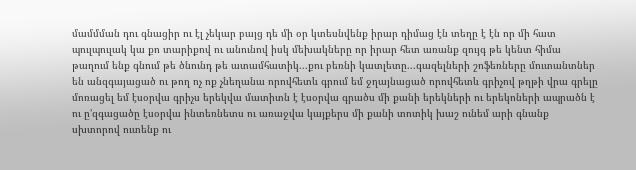մամմման դու գնացիր ու էլ չեկար բայց դե մի օր կտեսնվենք իրար դիմաց էն տեղը է էն որ մի հատ պուլպուլակ կա քո տարիքով ու անունով իսկ մեխակները որ իրար հետ առանք զույգ թե կենտ հիմա թաղում ենք գնում թե ծնունդ թե ատամհատիկ...քու բեռնի կատլետը...գազելների շոֆեռները մուտանտներ են անզգայացած ու թող ոչ ոք չնեղանա որովհետև գրում եմ ջղայնացած որովհետև գրիչով թղթի վրա գրելը մոռացել եմ էսօրվա գրիչս երեկվա մատիտն է էսօրվա գրածս մի քանի երեկների ու երեկոների ապրածն է ու ը՚զգացածը էսօրվա ինտեռնետս ու առաջվա կայքերս մի քանի տոտիկ խաշ ունեմ արի գնանք սխտորով ուտենք ու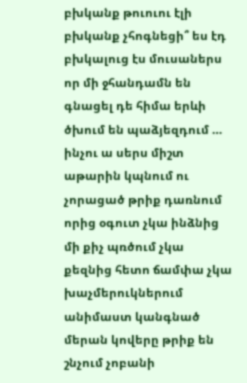բխկանք թուուու էլի բխկանք չհոգնեցի՞ ես էդ բխկալուց էս մուսաներս որ մի ջհանդամն են գնացել դե հիմա երևի ծխում են պաձյեզդում … ինչու ա սերս միշտ աթարին կպնում ու չորացած թրիք դառնում որից օգուտ չկա ինձնից մի քիչ պռծում չկա քեզնից հետո ճամփա չկա խաչմերուկներում անիմաստ կանգնած մերան կովերը թրիք են շնչում չոբանի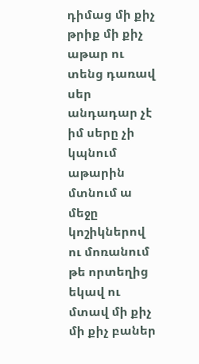դիմաց մի քիչ թրիք մի քիչ աթար ու տենց դառավ սեր անդադար չէ իմ սերը չի կպնում աթարին մտնում ա մեջը կոշիկներով ու մոռանում թե որտեղից եկավ ու մտավ մի քիչ մի քիչ բաներ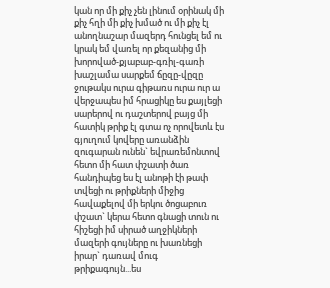կան որ մի քիչ չեն լինում օրինակ մի քիչ հղի մի քիչ խմած ու մի քիչ էլ անողնաշար մազերդ հունցել եմ ու կրակ եմ վառել որ քեզանից մի խորոված-քյաբաբ-գռիլ-գառի խաշլամա սարքեմ ճըզը-վըզը ջութակս ուրա գիթառս ուրա ուր ա վերջապես իմ հրացիկը ես քայլեցի սարերով ու դաշտերով բայց մի հատիկ թրիք էլ գտա ոչ որովետև էս գյուղում կովերը առանձին զուգարան ունեն` եվրառեմոնտով հետո մի հատ փշատի ծառ հանդիպեց ես էլ անոթի էի թափ տվեցի ու թրիքների միջից հավաքելով մի երկու ծոցաբուռ փշատ` կերա հետո գնացի տուն ու հիշեցի իմ սիրած աղջիկների մազերի գույները ու խառնեցի իրար` դառավ մուգ թրիքագույն...ես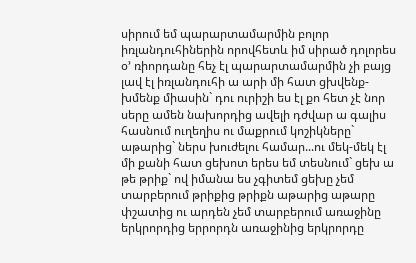սիրում եմ պարարտամարմին բոլոր իռլանդուհիներին որովհետև իմ սիրած դոլորես օ՚ ռիորդանը հեչ էլ պարարտամարմին չի բայց լավ էլ իռլանդուհի ա արի մի հատ ցխվենք-խմենք միասին` դու ուրիշի ես էլ քո հետ չէ նոր սերը ամեն նախորդից ավելի դժվար ա գալիս հասնում ուղեղիս ու մաքրում կոշիկները` աթարից` ներս խուժելու համար...ու մեկ-մեկ էլ մի քանի հատ ցեխոտ երես եմ տեսնում` ցեխ ա թե թրիք` ով իմանա ես չգիտեմ ցեխը չեմ տարբերում թրիքից թրիքն աթարից աթարը փշատից ու արդեն չեմ տարբերում առաջինը երկրորդից երրորդն առաջինից երկրորդը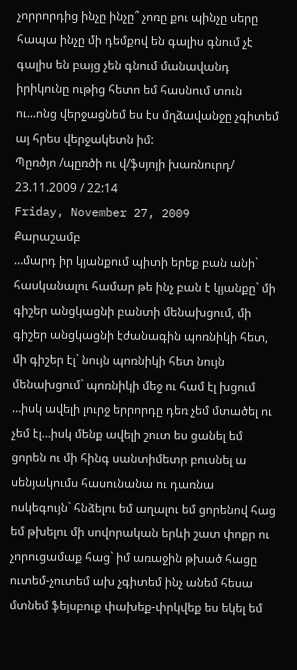չորրորդից ինչը ինչը՞ չոռը քու պինչը սերը հապա ինչը մի դեմքով են գալիս գնում չէ գալիս են բայց չեն գնում մանավանդ իրիկունը ութից հետո եմ հասնում տուն ու...ոնց վերջացնեմ ես էս մղձավանջը չգիտեմ այ հրես վերջակետն իմ:
Պըռծյո /պըռծի ու վ/ֆսյոյի խառնուրդ/
23.11.2009 / 22:14
Friday, November 27, 2009
Քարաշամբ
…մարդ իր կյանքում պիտի երեք բան անի` հասկանալու համար թե ինչ բան է կյանքը` մի գիշեր անցկացնի բանտի մենախցում, մի գիշեր անցկացնի էժանագին պոռնիկի հետ, մի գիշեր էլ` նույն պոռնիկի հետ նույն մենախցում` պոռնիկի մեջ ու համ էլ խցում …իսկ ավելի լուրջ երրորդը դեռ չեմ մտածել ու չեմ էլ…իսկ մենք ավելի շուտ ես ցանել եմ ցորեն ու մի հինգ սանտիմետր բուսնել ա սենյակումս հասունանա ու դառնա ոսկեգույն` հնձելու եմ աղալու եմ ցորենով հաց եմ թխելու մի սովորական երևի շատ փոքր ու չորուցամաք հաց` իմ առաջին թխած հացը ուտեմ-չուտեմ ախ չգիտեմ ինչ անեմ հեսա մտնեմ ֆեյսբուք փախեք-փրկվեք ես եկել եմ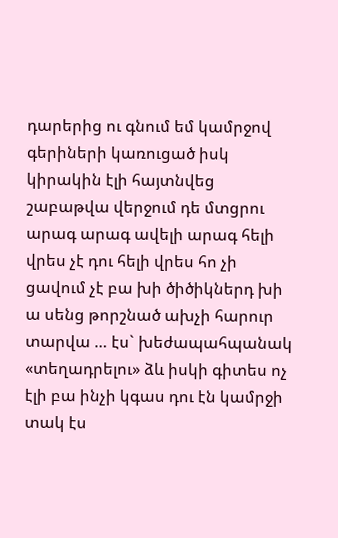դարերից ու գնում եմ կամրջով գերիների կառուցած իսկ կիրակին էլի հայտնվեց շաբաթվա վերջում դե մտցրու արագ արագ ավելի արագ հելի վրես չէ դու հելի վրես հո չի ցավում չէ բա խի ծիծիկներդ խի ա սենց թորշնած ախչի հարուր տարվա … էս` խեժապահպանակ «տեղադրելու» ձև իսկի գիտես ոչ էլի բա ինչի կգաս դու էն կամրջի տակ էս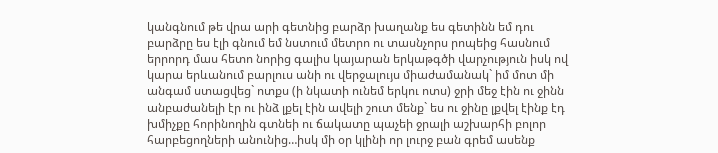կանգնում թե վրա արի գետնից բարձր խաղանք ես գետինն եմ դու բարձրը ես էլի գնում եմ նստում մետրո ու տասնչորս րոպեից հասնում երրորդ մաս հետո նորից գալիս կայարան երկաթգծի վարչություն իսկ ով կարա երևանում բարլուս անի ու վերջալույս միաժամանակ` իմ մոտ մի անգամ ստացվեց` ոտքս (ի նկատի ունեմ երկու ոտս) ջրի մեջ էին ու ջինն անբաժանելի էր ու ինձ լքել էին ավելի շուտ մենք` ես ու ջինը լքվել էինք էդ խմիչքը հորինողին գտնեի ու ճակատը պաչեի ջրալի աշխարհի բոլոր հարբեցողների անունից…իսկ մի օր կլինի որ լուրջ բան գրեմ ասենք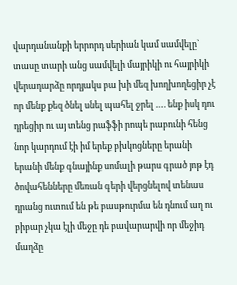վարդանանքի երրորդ սերիան կամ սամվելը` տասը տարի անց սամվելի մայրիկի ու հայրիկի վերադարձը որդյակս բա խի մեզ խողխողեցիր չէ որ մենք քեզ ծնել սնել պահել ջրել …. ենք իսկ դու դրեցիր ու այ տենց րաֆֆի րոպե րաբունի հենց նոր կարդում էի իմ երեք բխկոցները երանի երանի մենք գնայինք սոմալի թարս գրած յոթ էդ ծովահենները մեռան գերի վերցնելով տենաս դրանց ուտում են թե բասթուրմա են դնում աղ ու բիբար չկա էլի մեջը դե բավարարվի որ մեջիդ մաղձը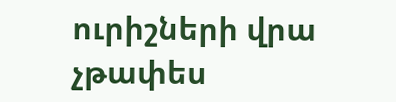ուրիշների վրա չթափես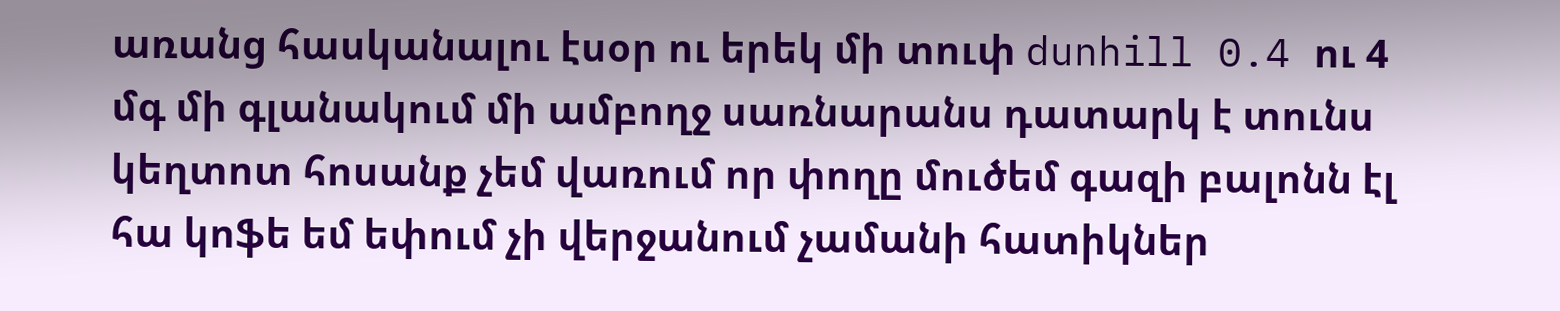առանց հասկանալու էսօր ու երեկ մի տուփ dunhill 0.4 ու 4 մգ մի գլանակում մի ամբողջ սառնարանս դատարկ է տունս կեղտոտ հոսանք չեմ վառում որ փողը մուծեմ գազի բալոնն էլ հա կոֆե եմ եփում չի վերջանում չամանի հատիկներ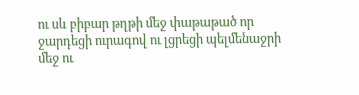ու սև բիբար թղթի մեջ փաթաթած որ ջարդեցի ուրագով ու լցրեցի պելմենաջրի մեջ ու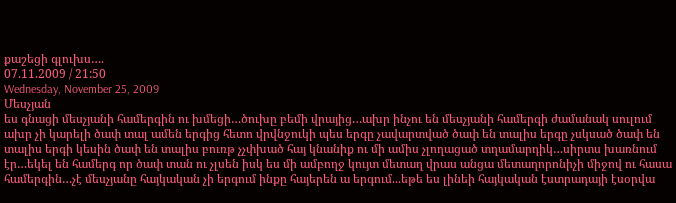քաշեցի գլուխս….
07.11.2009 / 21:50
Wednesday, November 25, 2009
Մեսչյան
ես գնացի մեսչյանի համերգին ու խմեցի…ծուխը բեմի վրայից…ախր ինչու են մեսչյանի համերգի ժամանակ սուլում ախր չի կարելի ծափ տալ ամեն երգից հետո վրվնջուկի պես երգը չավարտված ծափ են տալիս երգը չսկսած ծափ են տալիս երգի կեսին ծափ են տալիս բուռթ չչփխած հայ կնանիք ու մի ամիս չլողացած տղամարդիկ…սիրտս խառնում էր…եկել են համերգ որ ծափ տան ու չլսեն իսկ ես մի ամբողջ կույտ մետաղ վրաս անցա մետաղորոնիչի միջով ու հասա համերգին…չէ մեսչյանը հայկական չի երգում ինքը հայերեն ա երգում...եթե ես լինեի հայկական էստրադայի էսօրվա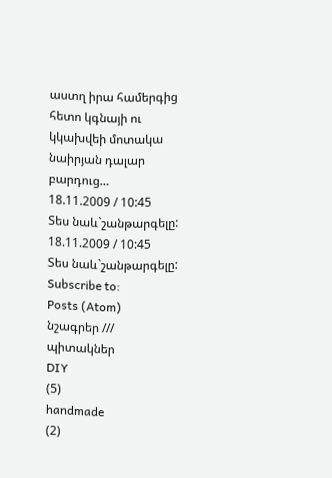աստղ իրա համերգից հետո կգնայի ու կկախվեի մոտակա նաիրյան դալար բարդուց…
18.11.2009 / 10:45
Տես նաև`շանթարգելը:
18.11.2009 / 10:45
Տես նաև`շանթարգելը:
Subscribe to:
Posts (Atom)
նշագրեր /// պիտակներ
DIY
(5)
handmade
(2)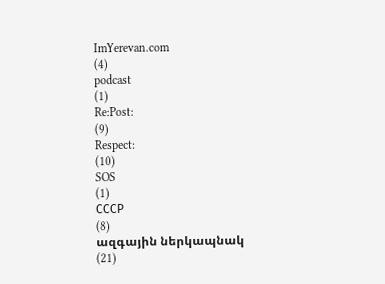ImYerevan.com
(4)
podcast
(1)
Re:Post:
(9)
Respect:
(10)
SOS
(1)
СССР
(8)
ազգային ներկապնակ
(21)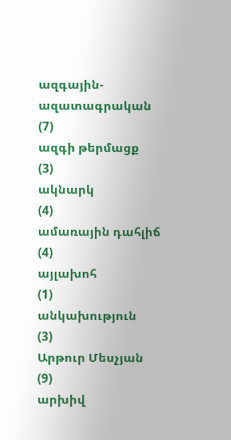ազգային-ազատագրական
(7)
ազգի թերմացք
(3)
ակնարկ
(4)
ամառային դահլիճ
(4)
այլախոհ
(1)
անկախություն
(3)
Արթուր Մեսչյան
(9)
արխիվ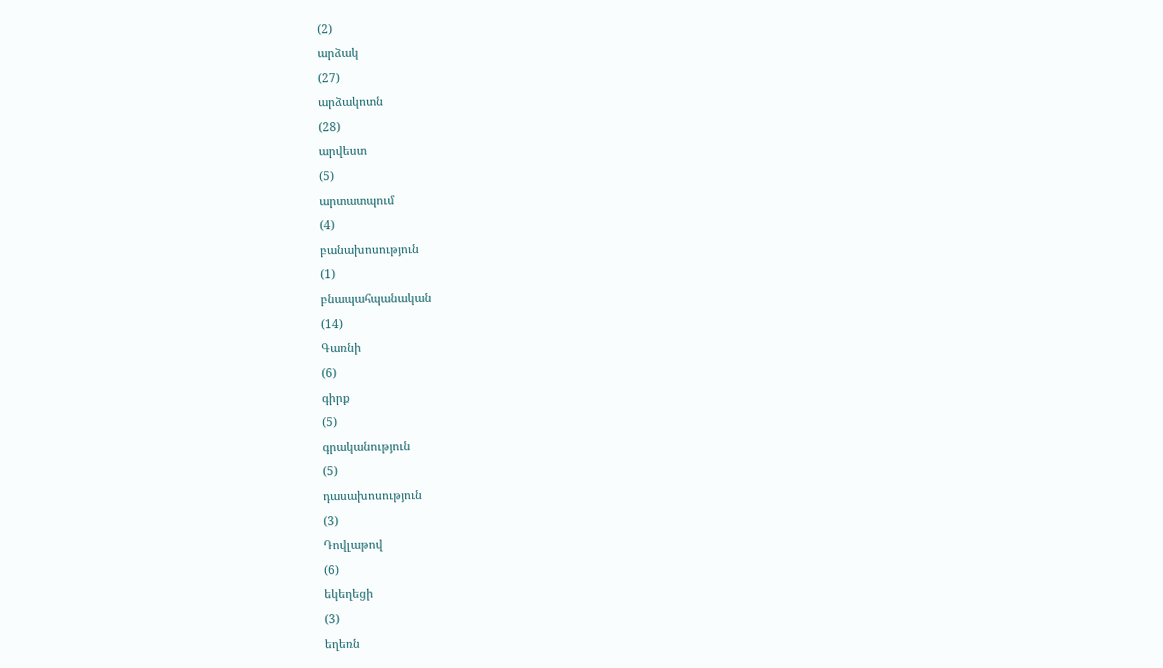(2)
արձակ
(27)
արձակոտն
(28)
արվեստ
(5)
արտատպում
(4)
բանախոսություն
(1)
բնապահպանական
(14)
Գառնի
(6)
գիրք
(5)
գրականություն
(5)
դասախոսություն
(3)
Դովլաթով
(6)
եկեղեցի
(3)
եղեռն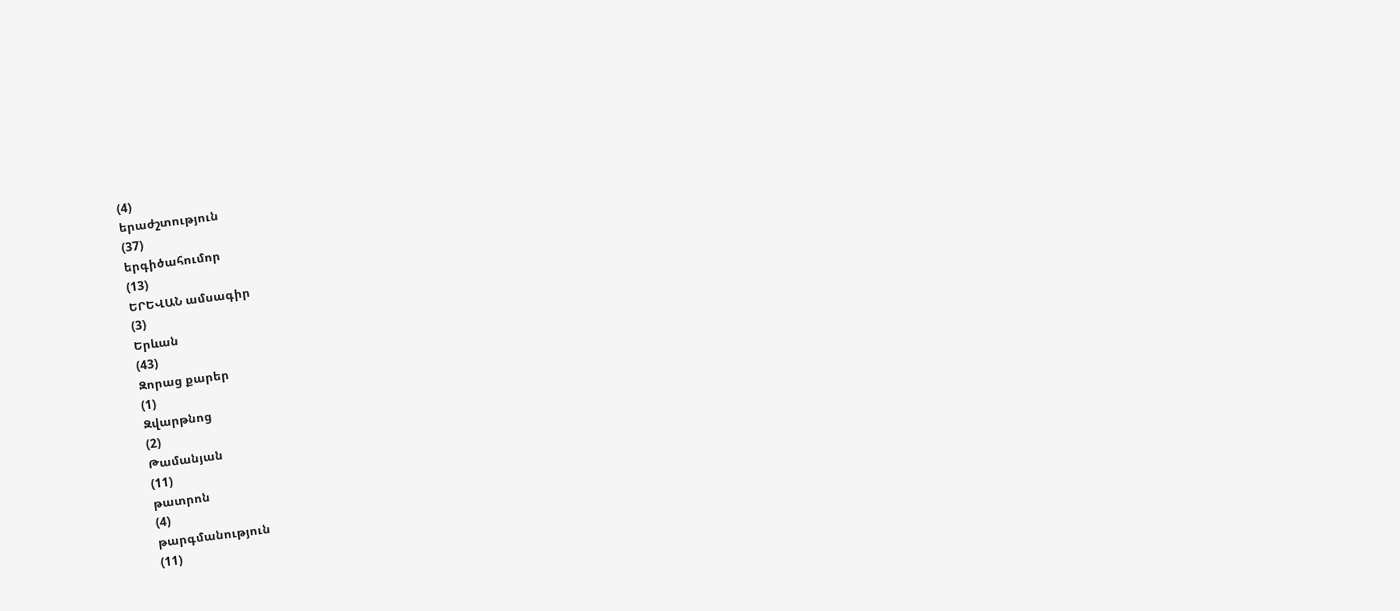(4)
երաժշտություն
(37)
երգիծահումոր
(13)
ԵՐԵՎԱՆ ամսագիր
(3)
Երևան
(43)
Զորաց քարեր
(1)
Զվարթնոց
(2)
Թամանյան
(11)
թատրոն
(4)
թարգմանություն
(11)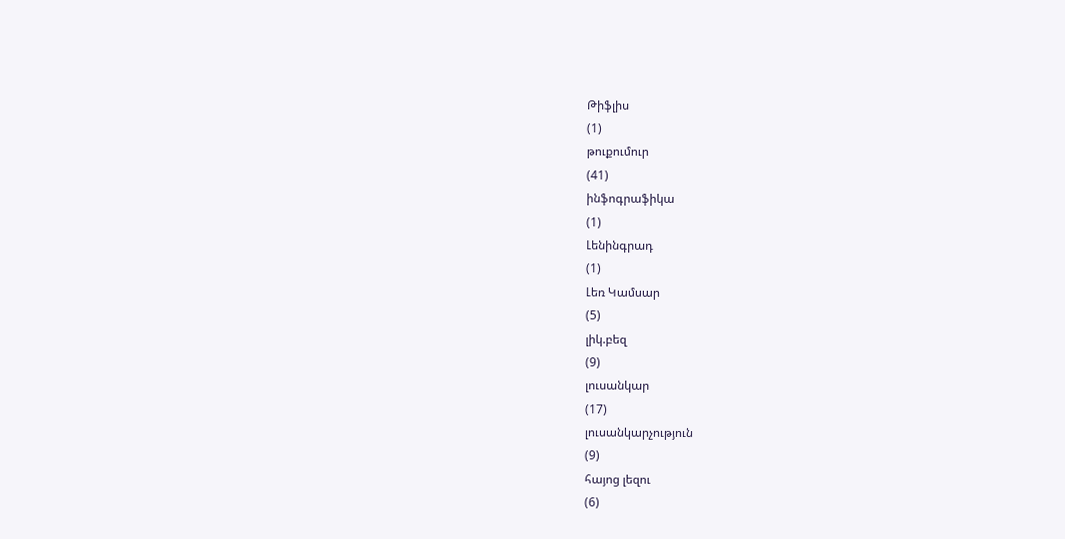Թիֆլիս
(1)
թուքումուր
(41)
ինֆոգրաֆիկա
(1)
Լենինգրադ
(1)
Լեռ Կամսար
(5)
լիկ.բեզ
(9)
լուսանկար
(17)
լուսանկարչություն
(9)
հայոց լեզու
(6)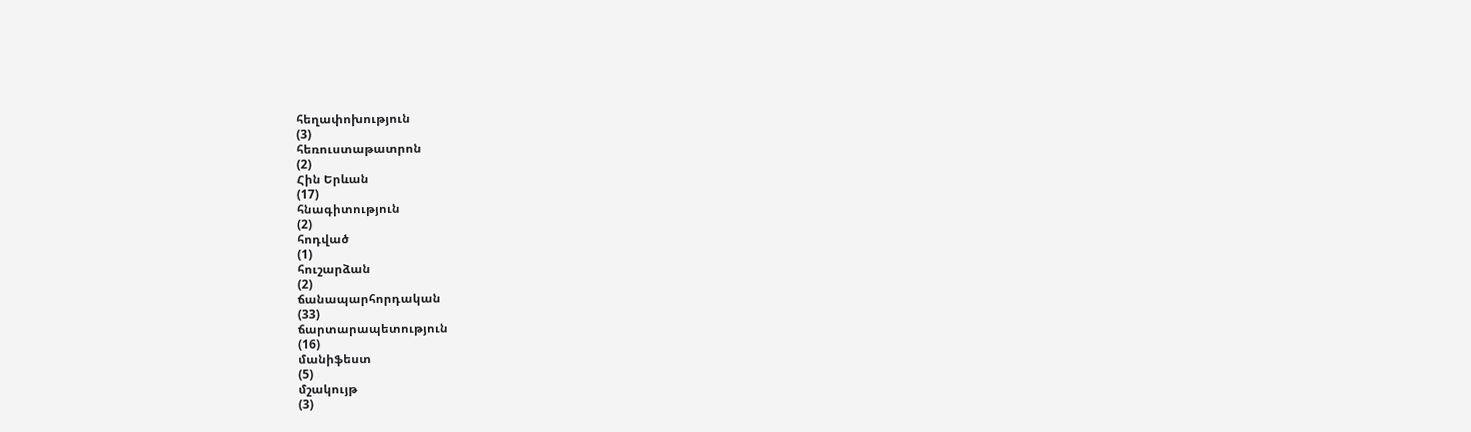հեղափոխություն
(3)
հեռուստաթատրոն
(2)
Հին Երևան
(17)
հնագիտություն
(2)
հոդված
(1)
հուշարձան
(2)
ճանապարհորդական
(33)
ճարտարապետություն
(16)
մանիֆեստ
(5)
մշակույթ
(3)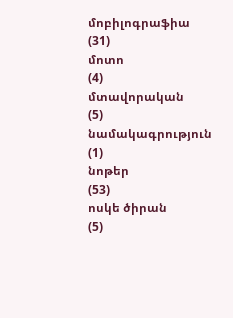մոբիլոգրաֆիա
(31)
մոտո
(4)
մտավորական
(5)
նամակագրություն
(1)
նոթեր
(53)
ոսկե ծիրան
(5)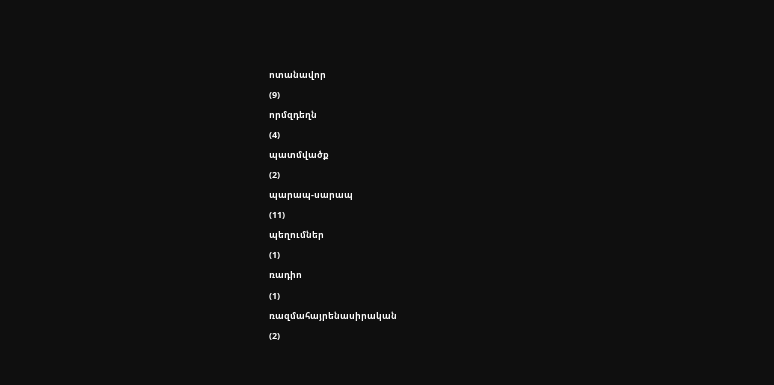ոտանավոր
(9)
որմզդեղն
(4)
պատմվածք
(2)
պարապ-սարապ
(11)
պեղումներ
(1)
ռադիո
(1)
ռազմահայրենասիրական
(2)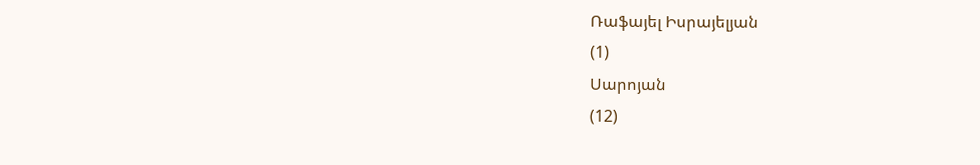Ռաֆայել Իսրայելյան
(1)
Սարոյան
(12)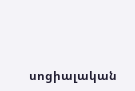սոցիալական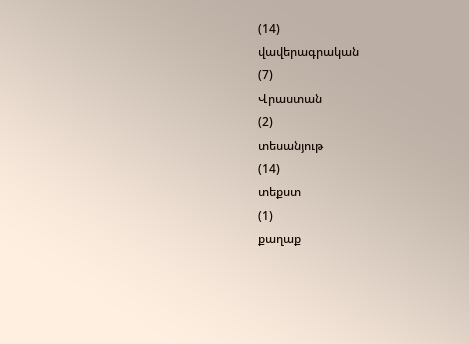(14)
վավերագրական
(7)
Վրաստան
(2)
տեսանյութ
(14)
տեքստ
(1)
քաղաք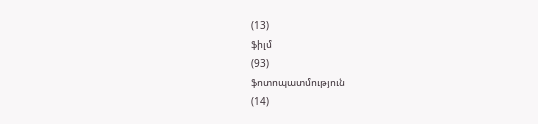(13)
ֆիլմ
(93)
ֆոտոպատմություն
(14)